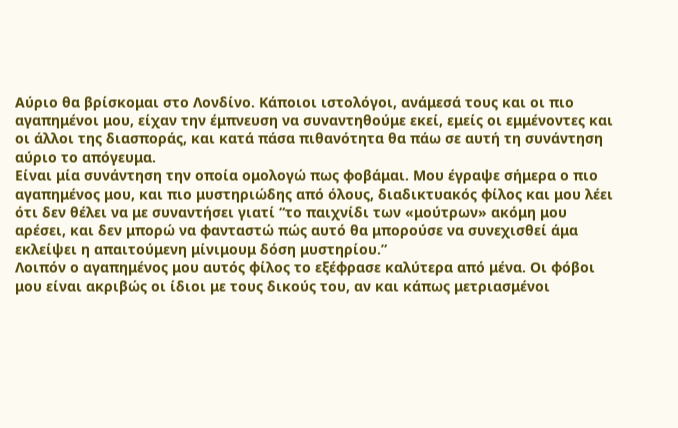Αύριο θα βρίσκομαι στο Λονδίνο. Κάποιοι ιστολόγοι, ανάμεσά τους και οι πιο αγαπημένοι μου, είχαν την έμπνευση να συναντηθούμε εκεί, εμείς οι εμμένοντες και οι άλλοι της διασποράς, και κατά πάσα πιθανότητα θα πάω σε αυτή τη συνάντηση αύριο το απόγευμα.
Είναι μία συνάντηση την οποία ομολογώ πως φοβάμαι. Μου έγραψε σήμερα ο πιο αγαπημένος μου, και πιο μυστηριώδης από όλους, διαδικτυακός φίλος και μου λέει ότι δεν θέλει να με συναντήσει γιατί “το παιχνίδι των «μούτρων» ακόμη μου αρέσει, και δεν μπορώ να φανταστώ πώς αυτό θα μπορούσε να συνεχισθεί άμα εκλείψει η απαιτούμενη μίνιμουμ δόση μυστηρίου.”
Λοιπόν ο αγαπημένος μου αυτός φίλος το εξέφρασε καλύτερα από μένα. Οι φόβοι μου είναι ακριβώς οι ίδιοι με τους δικούς του, αν και κάπως μετριασμένοι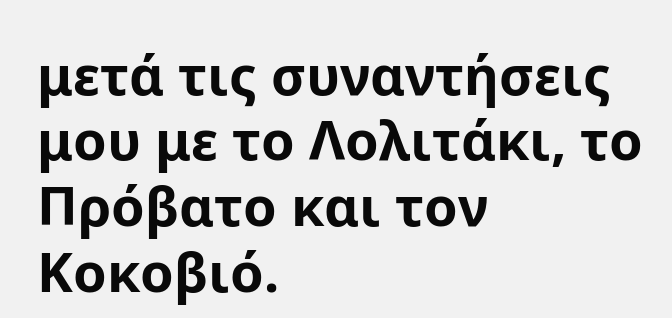μετά τις συναντήσεις μου με το Λολιτάκι, το Πρόβατο και τον Κοκοβιό.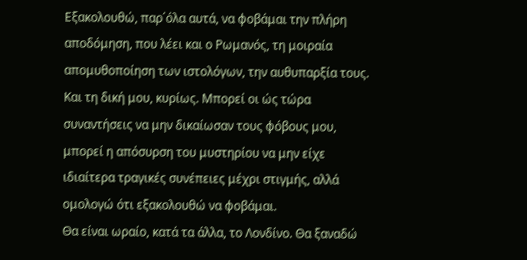Εξακολουθώ, παρ΄όλα αυτά, να φοβάμαι την πλήρη αποδόμηση, που λέει και ο Ρωμανός, τη μοιραία απομυθοποίηση των ιστολόγων, την αυθυπαρξία τους. Και τη δική μου, κυρίως. Μπορεί οι ώς τώρα συναντήσεις να μην δικαίωσαν τους φόβους μου, μπορεί η απόσυρση του μυστηρίου να μην είχε ιδιαίτερα τραγικές συνέπειες μέχρι στιγμής, αλλά ομολογώ ότι εξακολουθώ να φοβάμαι.
Θα είναι ωραίο, κατά τα άλλα, το Λονδίνο. Θα ξαναδώ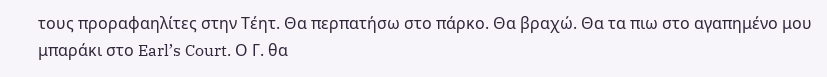τους προραφαηλίτες στην Τέητ. Θα περπατήσω στο πάρκο. Θα βραχώ. Θα τα πιω στο αγαπημένο μου μπαράκι στο Earl’s Court. Ο Γ. θα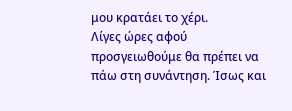μου κρατάει το χέρι.
Λίγες ώρες αφού προσγειωθούμε θα πρέπει να πάω στη συνάντηση. Ίσως και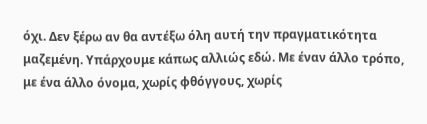όχι. Δεν ξέρω αν θα αντέξω όλη αυτή την πραγματικότητα μαζεμένη. Υπάρχουμε κάπως αλλιώς εδώ. Με έναν άλλο τρόπο, με ένα άλλο όνομα, χωρίς φθόγγους, χωρίς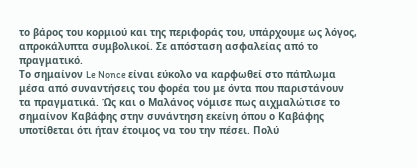το βάρος του κορμιού και της περιφοράς του, υπάρχουμε ως λόγος, απροκάλυπτα συμβολικοί. Σε απόσταση ασφαλείας από το πραγματικό.
Το σημαίνον Le Nonce είναι εύκολο να καρφωθεί στο πάπλωμα μέσα από συναντήσεις του φορέα του με όντα που παριστάνουν τα πραγματικά. Ώς και ο Μαλάνος νόμισε πως αιχμαλώτισε το σημαίνον Καβάφης στην συνάντηση εκείνη όπου ο Καβάφης υποτίθεται ότι ήταν έτοιμος να του την πέσει. Πολύ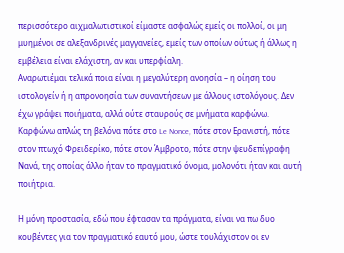περισσότερο αιχμαλωτιστικοί είμαστε ασφαλώς εμείς οι πολλοί, οι μη μυημένοι σε αλεξανδρινές μαγγανείες, εμείς των οποίων ούτως ή άλλως η εμβέλεια είναι ελάχιστη, αν και υπερφίαλη.
Αναρωτιέμαι τελικά ποια είναι η μεγαλύτερη ανοησία – η οίηση του ιστολογείν ή η απρονοησία των συναντήσεων με άλλους ιστολόγους. Δεν έχω γράψει ποιήματα, αλλά ούτε σταυρούς σε μνήματα καρφώνω. Καρφώνω απλώς τη βελόνα πότε στο Le Nonce, πότε στον Ερανιστή, πότε στον πτωχό Φρειδερίκο, πότε στον Άμβροτο, πότε στην ψευδεπίγραφη Νανά, της οποίας άλλο ήταν το πραγματικό όνομα, μολονότι ήταν και αυτή ποιήτρια.

Η μόνη προστασία, εδώ που έφτασαν τα πράγματα, είναι να πω δυο κουβέντες για τον πραγματικό εαυτό μου, ώστε τουλάχιστον οι εν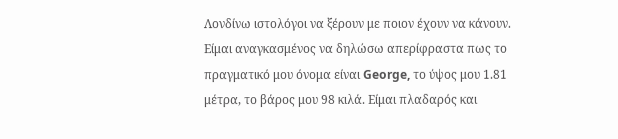Λονδίνω ιστολόγοι να ξέρουν με ποιον έχουν να κάνουν.
Είμαι αναγκασμένος να δηλώσω απερίφραστα πως το πραγματικό μου όνομα είναι George, το ύψος μου 1.81 μέτρα, το βάρος μου 98 κιλά. Είμαι πλαδαρός και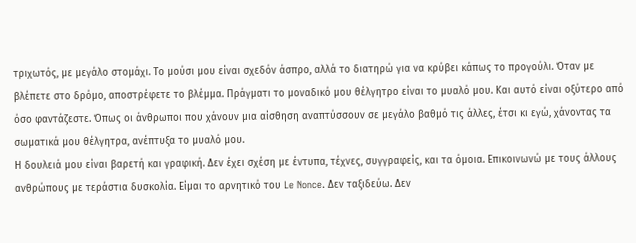τριχωτός, με μεγάλο στομάχι. Το μούσι μου είναι σχεδόν άσπρο, αλλά το διατηρώ για να κρύβει κάπως το προγούλι. Όταν με βλέπετε στο δρόμο, αποστρέφετε το βλέμμα. Πράγματι το μοναδικό μου θέλγητρο είναι το μυαλό μου. Και αυτό είναι οξύτερο από όσο φαντάζεστε. Όπως οι άνθρωποι που χάνουν μια αίσθηση αναπτύσσουν σε μεγάλο βαθμό τις άλλες, έτσι κι εγώ, χάνοντας τα σωματικά μου θέλγητρα, ανέπτυξα το μυαλό μου.
Η δουλειά μου είναι βαρετή και γραφική. Δεν έχει σχέση με έντυπα, τέχνες, συγγραφείς, και τα όμοια. Επικοινωνώ με τους άλλους ανθρώπους με τεράστια δυσκολία. Είμαι το αρνητικό του Le Nonce. Δεν ταξιδεύω. Δεν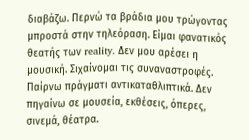διαβάζω. Περνώ τα βράδια μου τρώγοντας μπροστά στην τηλεόραση. Είμαι φανατικός θεατής των reality. Δεν μου αρέσει η μουσική. Σιχαίνομαι τις συναναστροφές. Παίρνω πράγματι αντικαταθλιπτικά. Δεν πηγαίνω σε μουσεία, εκθέσεις, όπερες, σινεμά, θέατρα.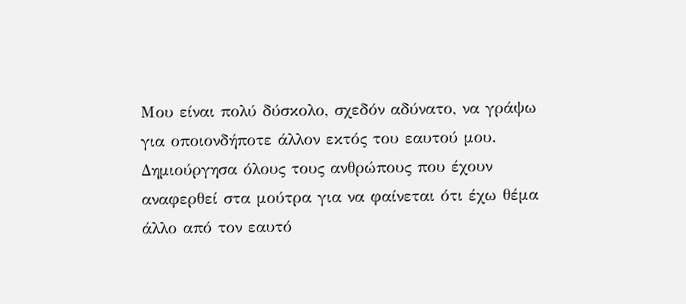Μου είναι πολύ δύσκολο, σχεδόν αδύνατο, να γράψω για οποιονδήποτε άλλον εκτός του εαυτού μου. Δημιούργησα όλους τους ανθρώπους που έχουν αναφερθεί στα μούτρα για να φαίνεται ότι έχω θέμα άλλο από τον εαυτό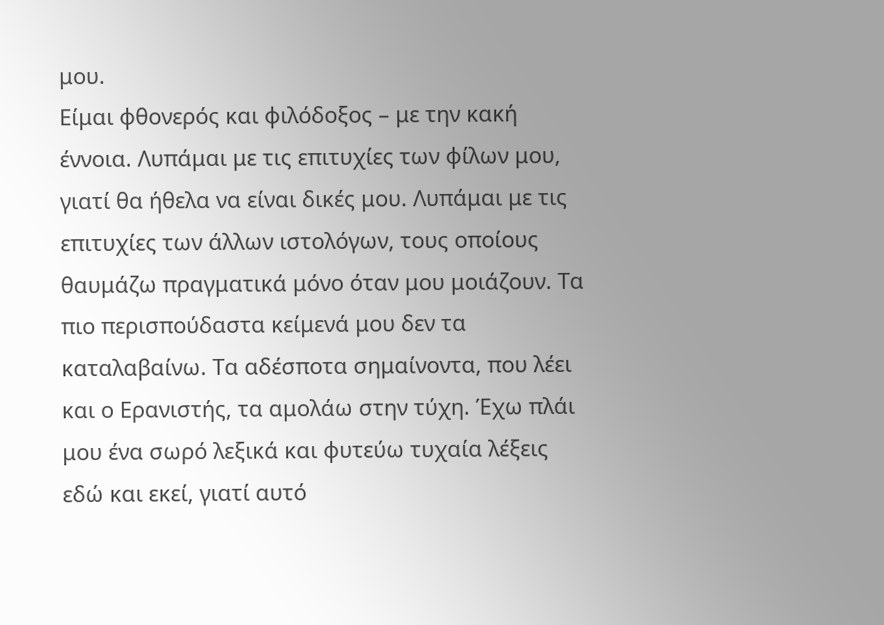μου.
Είμαι φθονερός και φιλόδοξος – με την κακή έννοια. Λυπάμαι με τις επιτυχίες των φίλων μου, γιατί θα ήθελα να είναι δικές μου. Λυπάμαι με τις επιτυχίες των άλλων ιστολόγων, τους οποίους θαυμάζω πραγματικά μόνο όταν μου μοιάζουν. Τα πιο περισπούδαστα κείμενά μου δεν τα καταλαβαίνω. Τα αδέσποτα σημαίνοντα, που λέει και ο Ερανιστής, τα αμολάω στην τύχη. Έχω πλάι μου ένα σωρό λεξικά και φυτεύω τυχαία λέξεις εδώ και εκεί, γιατί αυτό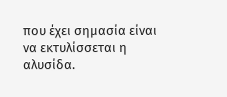που έχει σημασία είναι να εκτυλίσσεται η αλυσίδα.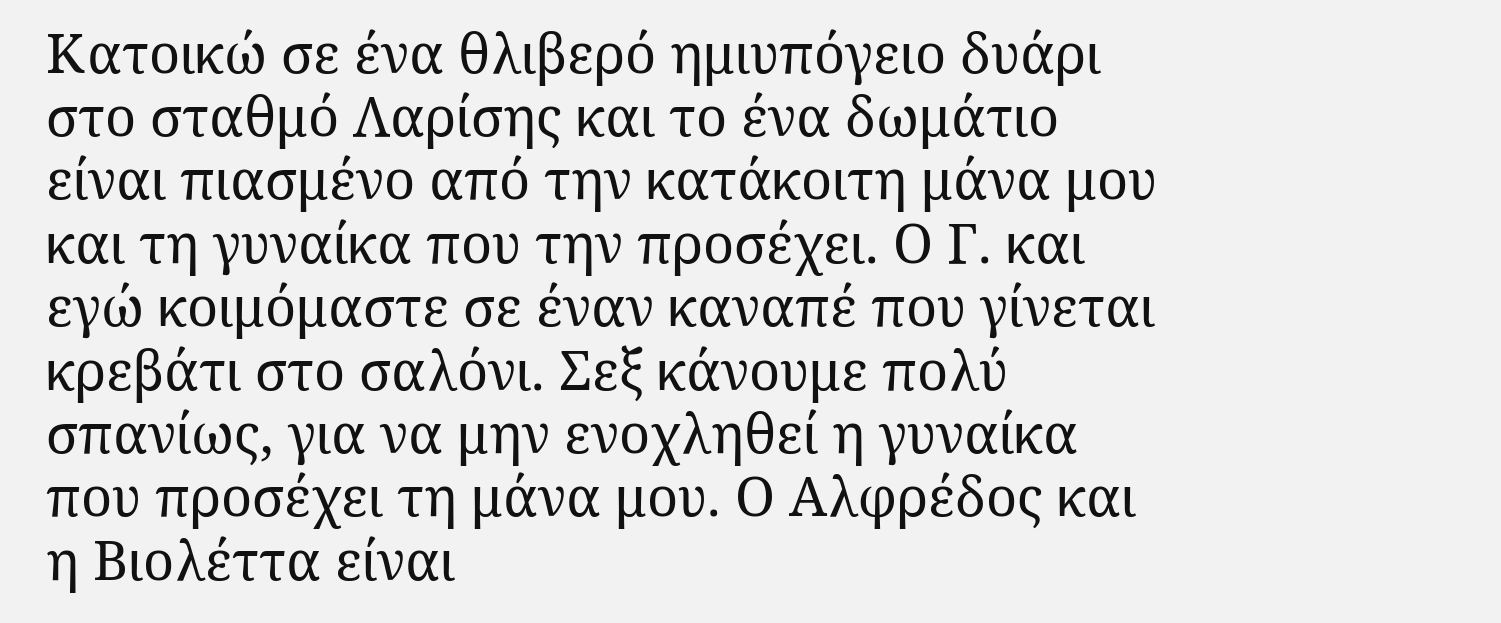Κατοικώ σε ένα θλιβερό ημιυπόγειο δυάρι στο σταθμό Λαρίσης και το ένα δωμάτιο είναι πιασμένο από την κατάκοιτη μάνα μου και τη γυναίκα που την προσέχει. Ο Γ. και εγώ κοιμόμαστε σε έναν καναπέ που γίνεται κρεβάτι στο σαλόνι. Σεξ κάνουμε πολύ σπανίως, για να μην ενοχληθεί η γυναίκα που προσέχει τη μάνα μου. Ο Αλφρέδος και η Βιολέττα είναι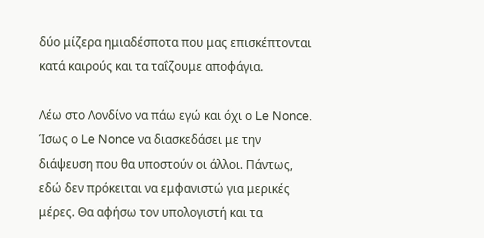δύο μίζερα ημιαδέσποτα που μας επισκέπτονται κατά καιρούς και τα ταΐζουμε αποφάγια.

Λέω στο Λονδίνο να πάω εγώ και όχι ο Le Nonce. Ίσως ο Le Nonce να διασκεδάσει με την διάψευση που θα υποστούν οι άλλοι. Πάντως, εδώ δεν πρόκειται να εμφανιστώ για μερικές μέρες. Θα αφήσω τον υπολογιστή και τα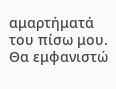αμαρτήματά του πίσω μου.
Θα εμφανιστώ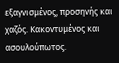εξαγνισμένος, προσηνής και χαζός. Κακοντυμένος και ασουλούπωτος.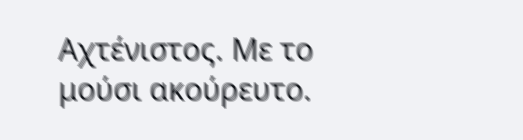Αχτένιστος. Με το μούσι ακούρευτο.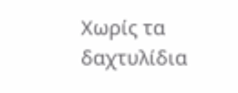Χωρίς τα δαχτυλίδια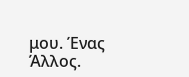μου. Ένας Άλλος.